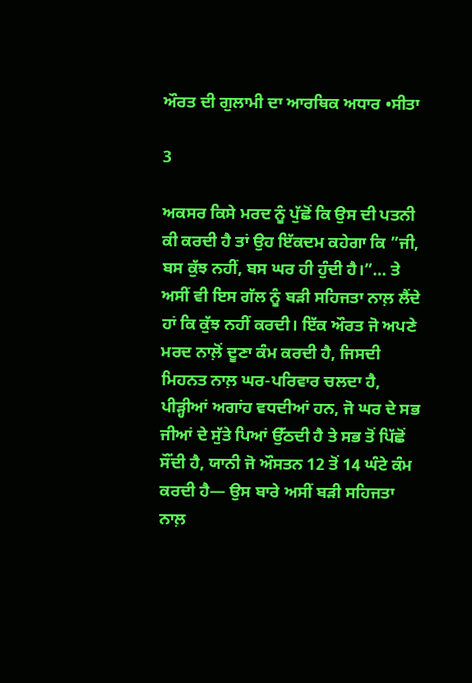ਔਰਤ ਦੀ ਗੁਲਾਮੀ ਦਾ ਆਰਥਿਕ ਅਧਾਰ •ਸੀਤਾ

3

ਅਕਸਰ ਕਿਸੇ ਮਰਦ ਨੂੰ ਪੁੱਛੋਂ ਕਿ ਉਸ ਦੀ ਪਤਨੀ ਕੀ ਕਰਦੀ ਹੈ ਤਾਂ ਉਹ ਇੱਕਦਮ ਕਹੇਗਾ ਕਿ ”ਜੀ, ਬਸ ਕੁੱਝ ਨਹੀਂ, ਬਸ ਘਰ ਹੀ ਹੁੰਦੀ ਹੈ।”… ਤੇ ਅਸੀਂ ਵੀ ਇਸ ਗੱਲ ਨੂੰ ਬੜੀ ਸਹਿਜਤਾ ਨਾਲ਼ ਲੈਂਦੇ ਹਾਂ ਕਿ ਕੁੱਝ ਨਹੀਂ ਕਰਦੀ। ਇੱਕ ਔਰਤ ਜੋ ਅਪਣੇ ਮਰਦ ਨਾਲ਼ੋਂ ਦੂਣਾ ਕੰਮ ਕਰਦੀ ਹੈ, ਜਿਸਦੀ ਮਿਹਨਤ ਨਾਲ਼ ਘਰ-ਪਰਿਵਾਰ ਚਲਦਾ ਹੈ, ਪੀੜ੍ਹੀਆਂ ਅਗਾਂਹ ਵਧਦੀਆਂ ਹਨ, ਜੋ ਘਰ ਦੇ ਸਭ ਜੀਆਂ ਦੇ ਸੁੱਤੇ ਪਿਆਂ ਉੱਠਦੀ ਹੈ ਤੇ ਸਭ ਤੋਂ ਪਿੱਛੋਂ ਸੌਂਦੀ ਹੈ, ਯਾਨੀ ਜੋ ਔਸਤਨ 12 ਤੋਂ 14 ਘੰਟੇ ਕੰਮ ਕਰਦੀ ਹੈ— ਉਸ ਬਾਰੇ ਅਸੀਂ ਬੜੀ ਸਹਿਜਤਾ ਨਾਲ਼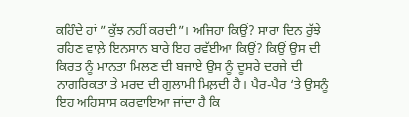ਕਹਿੰਦੇ ਹਾਂ ”ਕੁੱਝ ਨਹੀਂ ਕਰਦੀ”। ਅਜਿਹਾ ਕਿਉਂ? ਸਾਰਾ ਦਿਨ ਰੁੱਝੇ ਰਹਿਣ ਵਾਲ਼ੇ ਇਨਸਾਨ ਬਾਰੇ ਇਹ ਰਵੱਈਆ ਕਿਉਂ? ਕਿਉਂ ਉਸ ਦੀ ਕਿਰਤ ਨੂੰ ਮਾਨਤਾ ਮਿਲਣ ਦੀ ਬਜਾਏ ਉਸ ਨੂੰ ਦੂਸਰੇ ਦਰਜੇ ਦੀ ਨਾਗਰਿਕਤਾ ਤੇ ਮਰਦ ਦੀ ਗੁਲਾਮੀ ਮਿਲ਼ਦੀ ਹੈ। ਪੈਰ-ਪੈਰ ‘ਤੇ ਉਸਨੂੰ ਇਹ ਅਹਿਸਾਸ ਕਰਵਾਇਆ ਜਾਂਦਾ ਹੈ ਕਿ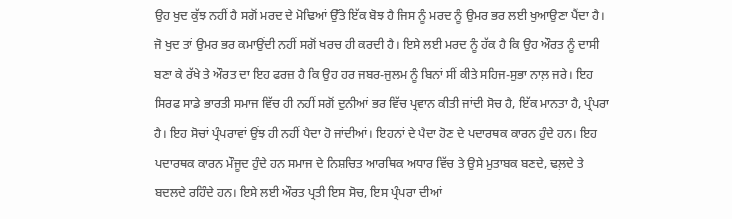ਉਹ ਖੁਦ ਕੁੱਝ ਨਹੀਂ ਹੈ ਸਗੋਂ ਮਰਦ ਦੇ ਮੋਢਿਆਂ ਉੱਤੇ ਇੱਕ ਬੋਝ ਹੈ ਜਿਸ ਨੂੰ ਮਰਦ ਨੂੰ ਉਮਰ ਭਰ ਲਈ ਖੁਆਉਣਾ ਪੈਂਦਾ ਹੈ। ਜੋ ਖੁਦ ਤਾਂ ਉਮਰ ਭਰ ਕਮਾਉਂਦੀ ਨਹੀਂ ਸਗੋਂ ਖਰਚ ਹੀ ਕਰਦੀ ਹੈ। ਇਸੇ ਲਈ ਮਰਦ ਨੂੰ ਹੱਕ ਹੈ ਕਿ ਉਹ ਔਰਤ ਨੂੰ ਦਾਸੀ ਬਣਾ ਕੇ ਰੱਖੇ ਤੇ ਔਰਤ ਦਾ ਇਹ ਫਰਜ਼ ਹੈ ਕਿ ਉਹ ਹਰ ਜਬਰ-ਜੁਲਮ ਨੂੰ ਬਿਨਾਂ ਸੀਂ ਕੀਤੇ ਸਹਿਜ-ਸੁਭਾ ਨਾਲ਼ ਜਰੇ। ਇਹ ਸਿਰਫ ਸਾਡੇ ਭਾਰਤੀ ਸਮਾਜ ਵਿੱਚ ਹੀ ਨਹੀਂ ਸਗੋਂ ਦੁਨੀਆਂ ਭਰ ਵਿੱਚ ਪ੍ਰਵਾਨ ਕੀਤੀ ਜਾਂਦੀ ਸੋਚ ਹੈ, ਇੱਕ ਮਾਨਤਾ ਹੈ, ਪ੍ਰੰਪਰਾ ਹੈ। ਇਹ ਸੋਚਾਂ ਪ੍ਰੰਪਰਾਵਾਂ ਉਂਝ ਹੀ ਨਹੀਂ ਪੈਦਾ ਹੋ ਜਾਂਦੀਆਂ। ਇਹਨਾਂ ਦੇ ਪੈਦਾ ਹੋਣ ਦੇ ਪਦਾਰਥਕ ਕਾਰਨ ਹੁੰਦੇ ਹਨ। ਇਹ ਪਦਾਰਥਕ ਕਾਰਨ ਮੌਜੂਦ ਹੁੰਦੇ ਹਨ ਸਮਾਜ ਦੇ ਨਿਸ਼ਚਿਤ ਆਰਥਿਕ ਅਧਾਰ ਵਿੱਚ ਤੇ ਉਸੇ ਮੁਤਾਬਕ ਬਣਦੇ, ਢਲ਼ਦੇ ਤੇ ਬਦਲਦੇ ਰਹਿੰਦੇ ਹਨ। ਇਸੇ ਲਈ ਔਰਤ ਪ੍ਰਤੀ ਇਸ ਸੋਚ, ਇਸ ਪ੍ਰੰਪਰਾ ਦੀਆਂ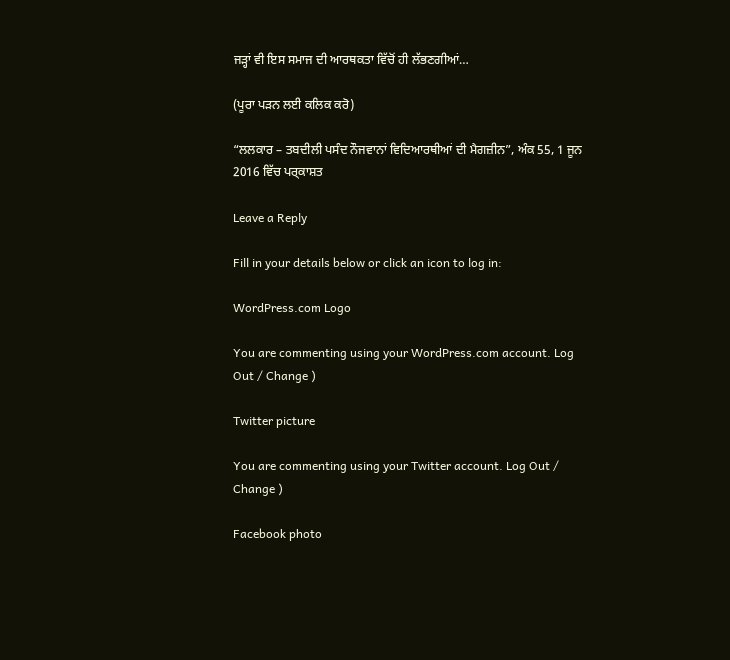ਜੜ੍ਹਾਂ ਵੀ ਇਸ ਸਮਾਜ ਦੀ ਆਰਥਕਤਾ ਵਿੱਚੋਂ ਹੀ ਲੱਭਣਗੀਆਂ…

(ਪੂਰਾ ਪਡ਼ਨ ਲਈ ਕਲਿਕ ਕਰੋ)

“ਲਲਕਾਰ – ਤਬਦੀਲੀ ਪਸੰਦ ਨੌਜਵਾਨਾਂ ਵਿਦਿਆਰਥੀਆਂ ਦੀ ਮੈਗਜ਼ੀਨ”, ਅੰਕ 55, 1 ਜੂਨ 2016 ਵਿੱਚ ਪਰ੍ਕਾਸ਼ਤ

Leave a Reply

Fill in your details below or click an icon to log in:

WordPress.com Logo

You are commenting using your WordPress.com account. Log Out / Change )

Twitter picture

You are commenting using your Twitter account. Log Out / Change )

Facebook photo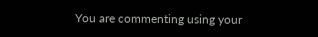You are commenting using your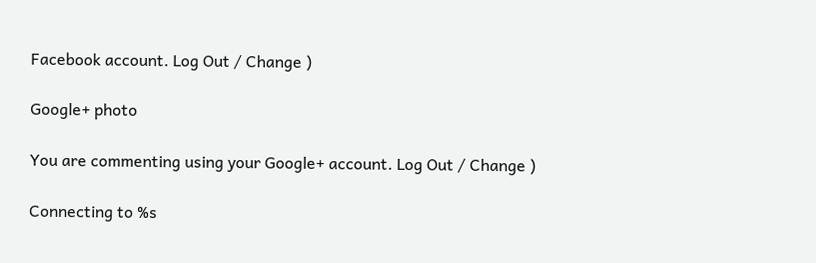Facebook account. Log Out / Change )

Google+ photo

You are commenting using your Google+ account. Log Out / Change )

Connecting to %s